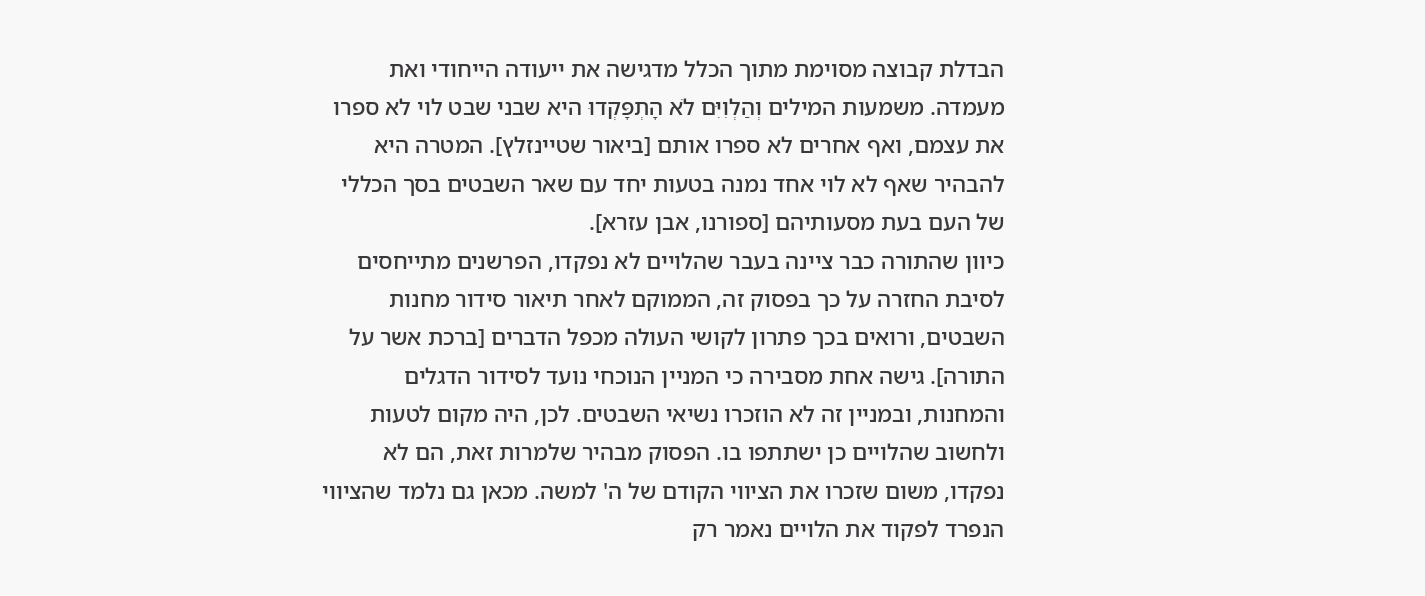הבדלת קבוצה מסוימת מתוך הכלל מדגישה את ייעודה הייחודי ואת מעמדה. משמעות המילים וְהַלְוִיִּם לֹא הָתְפָּקְדוּ היא שבני שבט לוי לא ספרו את עצמם, ואף אחרים לא ספרו אותם [ביאור שטיינזלץ]. המטרה היא להבהיר שאף לא לוי אחד נמנה בטעות יחד עם שאר השבטים בסך הכללי של העם בעת מסעותיהם [ספורנו, אבן עזרא].
כיוון שהתורה כבר ציינה בעבר שהלויים לא נפקדו, הפרשנים מתייחסים לסיבת החזרה על כך בפסוק זה, הממוקם לאחר תיאור סידור מחנות השבטים, ורואים בכך פתרון לקושי העולה מכפל הדברים [ברכת אשר על התורה]. גישה אחת מסבירה כי המניין הנוכחי נועד לסידור הדגלים והמחנות, ובמניין זה לא הוזכרו נשיאי השבטים. לכן, היה מקום לטעות ולחשוב שהלויים כן ישתתפו בו. הפסוק מבהיר שלמרות זאת, הם לא נפקדו, משום שזכרו את הציווי הקודם של ה' למשה. מכאן גם נלמד שהציווי הנפרד לפקוד את הלויים נאמר רק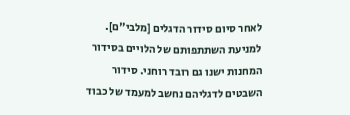לאחר סיום סידור הדגלים [מלבי"ם].
למניעת השתתפותם של הלויים בסידור המחנות ישנו גם רובד רוחני. סידור השבטים לדגליהם נחשב למעמד של כבוד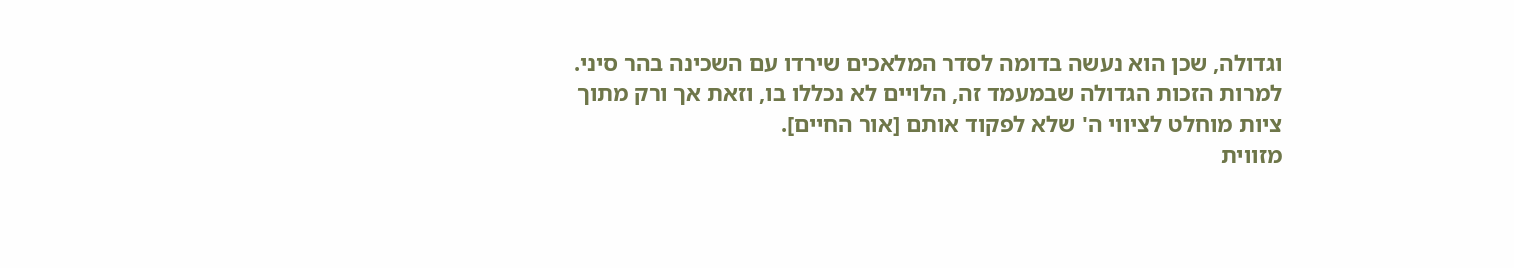וגדולה, שכן הוא נעשה בדומה לסדר המלאכים שירדו עם השכינה בהר סיני. למרות הזכות הגדולה שבמעמד זה, הלויים לא נכללו בו, וזאת אך ורק מתוך ציות מוחלט לציווי ה' שלא לפקוד אותם [אור החיים].
מזווית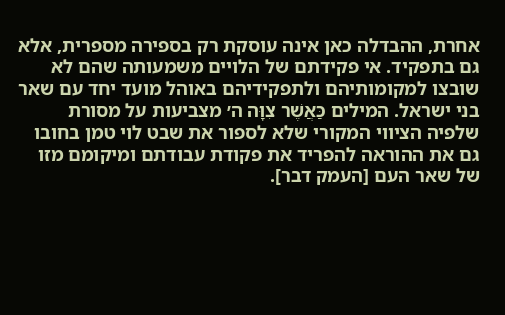אחרת, ההבדלה כאן אינה עוסקת רק בספירה מספרית, אלא גם בתפקיד. אי פקידתם של הלויים משמעותה שהם לא שובצו למקומותיהם ולתפקידיהם באוהל מועד יחד עם שאר בני ישראל. המילים כַּאֲשֶׁר צִוָּה ה׳ מצביעות על מסורת שלפיה הציווי המקורי שלא לספור את שבט לוי טמן בחובו גם את ההוראה להפריד את פקודת עבודתם ומיקומם מזו של שאר העם [העמק דבר].